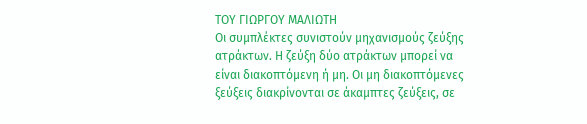ΤΟΥ ΓΙΩΡΓΟΥ ΜΑΛΙΩΤΗ
Οι συμπλέκτες συνιστούν μηχανισμούς ζεύξης ατράκτων. Η ζεύξη δύο ατράκτων μπορεί να είναι διακοπτόμενη ή μη. Οι μη διακοπτόμενες ξεύξεις διακρίνονται σε άκαμπτες ζεύξεις, σε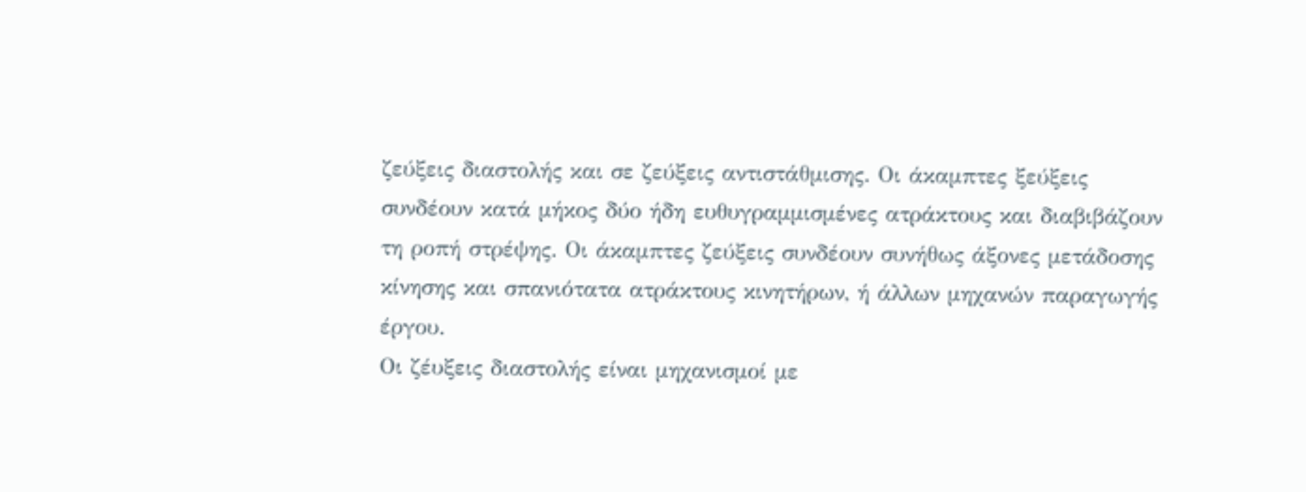ζεύξεις διαστολής και σε ζεύξεις αντιστάθμισης. Οι άκαμπτες ξεύξεις συνδέουν κατά μήκος δύο ήδη ευθυγραμμισμένες ατράκτους και διαβιβάζουν τη ροπή στρέψης. Οι άκαμπτες ζεύξεις συνδέουν συνήθως άξονες μετάδοσης κίνησης και σπανιότατα ατράκτους κινητήρων, ή άλλων μηχανών παραγωγής έργου.
Οι ζέυξεις διαστολής είναι μηχανισμοί με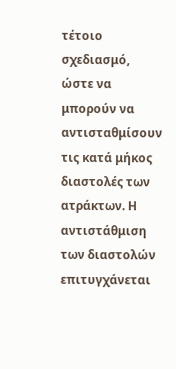τέτοιο σχεδιασμό, ώστε να μπορούν να αντισταθμίσουν τις κατά μήκος διαστολές των ατράκτων. Η αντιστάθμιση των διαστολών επιτυγχάνεται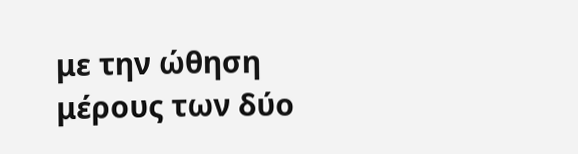με την ώθηση μέρους των δύο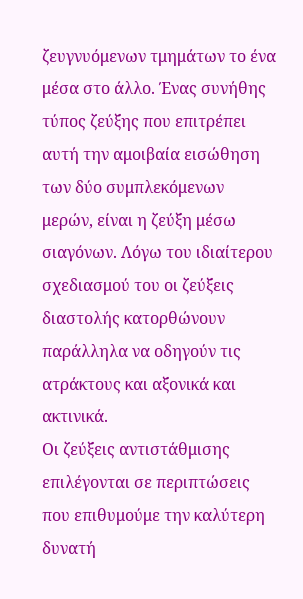ζευγνυόμενων τμημάτων το ένα μέσα στο άλλο. Ένας συνήθης τύπος ζεύξης που επιτρέπει αυτή την αμοιβαία εισώθηση των δύο συμπλεκόμενων μερών, είναι η ζεύξη μέσω σιαγόνων. Λόγω του ιδιαίτερου σχεδιασμού του οι ζεύξεις διαστολής κατορθώνουν παράλληλα να οδηγούν τις ατράκτους και αξονικά και ακτινικά.
Οι ζεύξεις αντιστάθμισης επιλέγονται σε περιπτώσεις που επιθυμούμε την καλύτερη δυνατή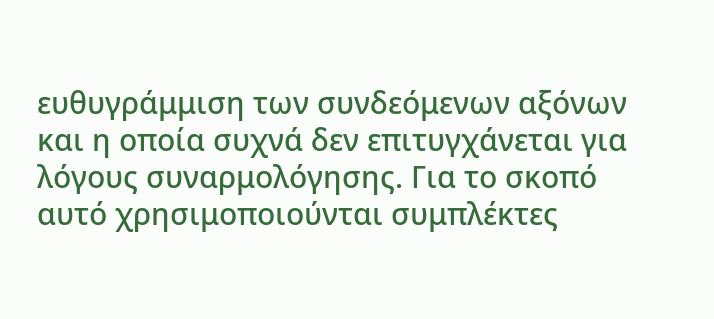ευθυγράμμιση των συνδεόμενων αξόνων και η οποία συχνά δεν επιτυγχάνεται για λόγους συναρμολόγησης. Για το σκοπό αυτό χρησιμοποιούνται συμπλέκτες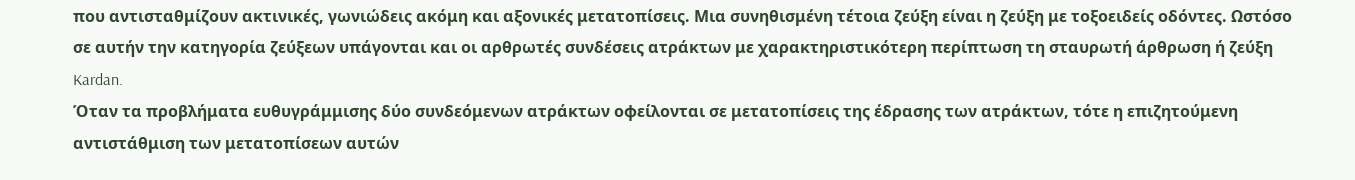που αντισταθμίζουν ακτινικές, γωνιώδεις ακόμη και αξονικές μετατοπίσεις. Μια συνηθισμένη τέτοια ζεύξη είναι η ζεύξη με τοξοειδείς οδόντες. Ωστόσο σε αυτήν την κατηγορία ζεύξεων υπάγονται και οι αρθρωτές συνδέσεις ατράκτων με χαρακτηριστικότερη περίπτωση τη σταυρωτή άρθρωση ή ζεύξη Kardan.
Όταν τα προβλήματα ευθυγράμμισης δύο συνδεόμενων ατράκτων οφείλονται σε μετατοπίσεις της έδρασης των ατράκτων, τότε η επιζητούμενη αντιστάθμιση των μετατοπίσεων αυτών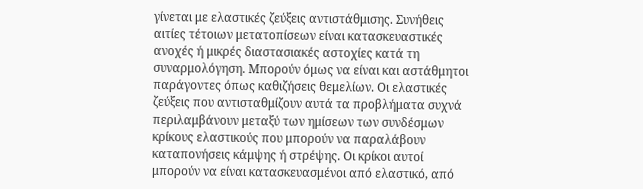γίνεται με ελαστικές ζεύξεις αντιστάθμισης. Συνήθεις αιτίες τέτοιων μετατοπίσεων είναι κατασκευαστικές ανοχές ή μικρές διαστασιακές αστοχίες κατά τη συναρμολόγηση. Μπορούν όμως να είναι και αστάθμητοι παράγοντες όπως καθιζήσεις θεμελίων. Οι ελαστικές ζεύξεις που αντισταθμίζουν αυτά τα προβλήματα συχνά περιλαμβάνουν μεταξύ των ημίσεων των συνδέσμων κρίκους ελαστικούς που μπορούν να παραλάβουν καταπονήσεις κάμψης ή στρέψης. Οι κρίκοι αυτοί μπορούν να είναι κατασκευασμένοι από ελαστικό, από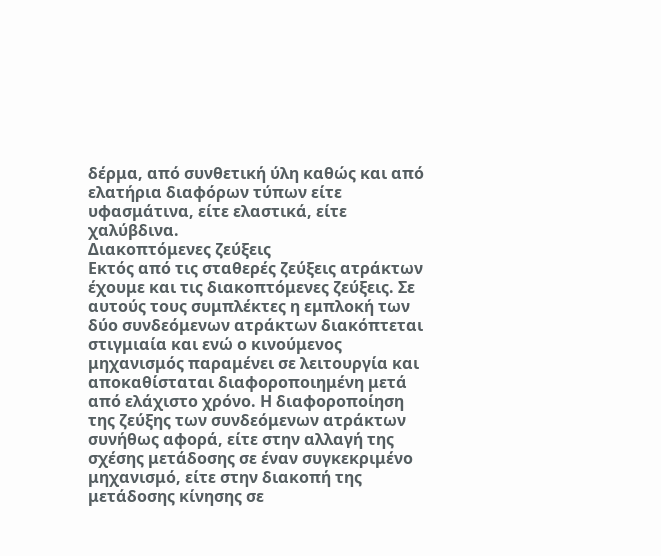δέρμα, από συνθετική ύλη καθώς και από ελατήρια διαφόρων τύπων είτε υφασμάτινα, είτε ελαστικά, είτε χαλύβδινα.
Διακοπτόμενες ζεύξεις
Εκτός από τις σταθερές ζεύξεις ατράκτων έχουμε και τις διακοπτόμενες ζεύξεις. Σε αυτούς τους συμπλέκτες η εμπλοκή των δύο συνδεόμενων ατράκτων διακόπτεται στιγμιαία και ενώ ο κινούμενος μηχανισμός παραμένει σε λειτουργία και αποκαθίσταται διαφοροποιημένη μετά από ελάχιστο χρόνο. Η διαφοροποίηση της ζεύξης των συνδεόμενων ατράκτων συνήθως αφορά, είτε στην αλλαγή της σχέσης μετάδοσης σε έναν συγκεκριμένο μηχανισμό, είτε στην διακοπή της μετάδοσης κίνησης σε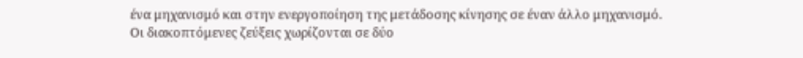ένα μηχανισμό και στην ενεργοποίηση της μετάδοσης κίνησης σε έναν άλλο μηχανισμό.
Οι διακοπτόμενες ζεύξεις χωρίζονται σε δύο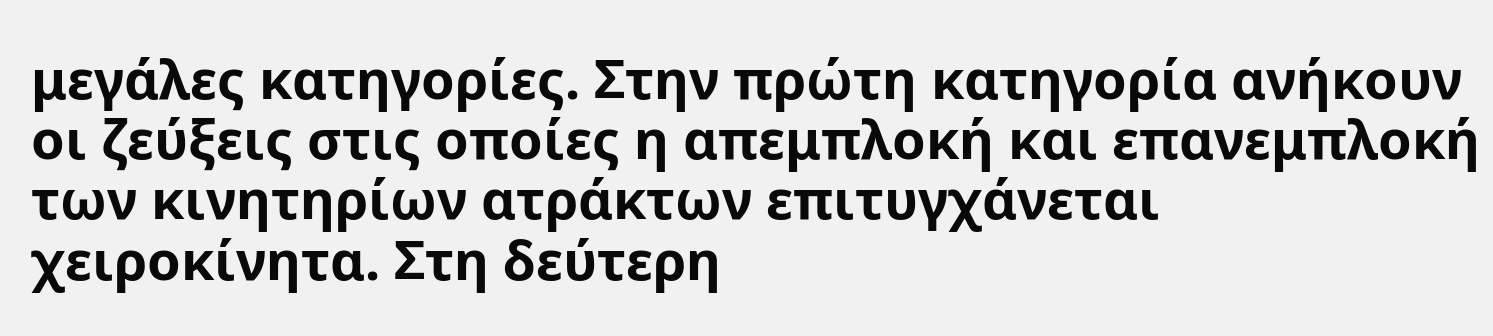μεγάλες κατηγορίες. Στην πρώτη κατηγορία ανήκουν οι ζεύξεις στις οποίες η απεμπλοκή και επανεμπλοκή των κινητηρίων ατράκτων επιτυγχάνεται χειροκίνητα. Στη δεύτερη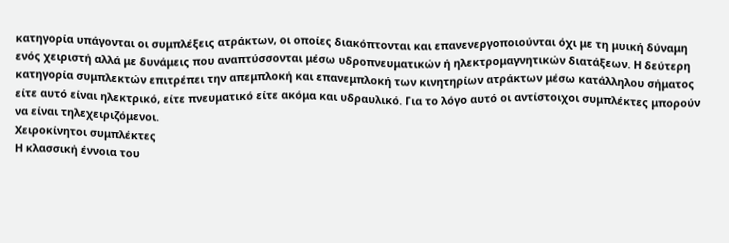κατηγορία υπάγονται οι συμπλέξεις ατράκτων, οι οποίες διακόπτονται και επανενεργοποιούνται όχι με τη μυική δύναμη ενός χειριστή αλλά με δυνάμεις που αναπτύσσονται μέσω υδροπνευματικών ή ηλεκτρομαγνητικών διατάξεων. Η δεύτερη κατηγορία συμπλεκτών επιτρέπει την απεμπλοκή και επανεμπλοκή των κινητηρίων ατράκτων μέσω κατάλληλου σήματος είτε αυτό είναι ηλεκτρικό, είτε πνευματικό είτε ακόμα και υδραυλικό. Για το λόγο αυτό οι αντίστοιχοι συμπλέκτες μπορούν να είναι τηλεχειριζόμενοι.
Χειροκίνητοι συμπλέκτες
Η κλασσική έννοια του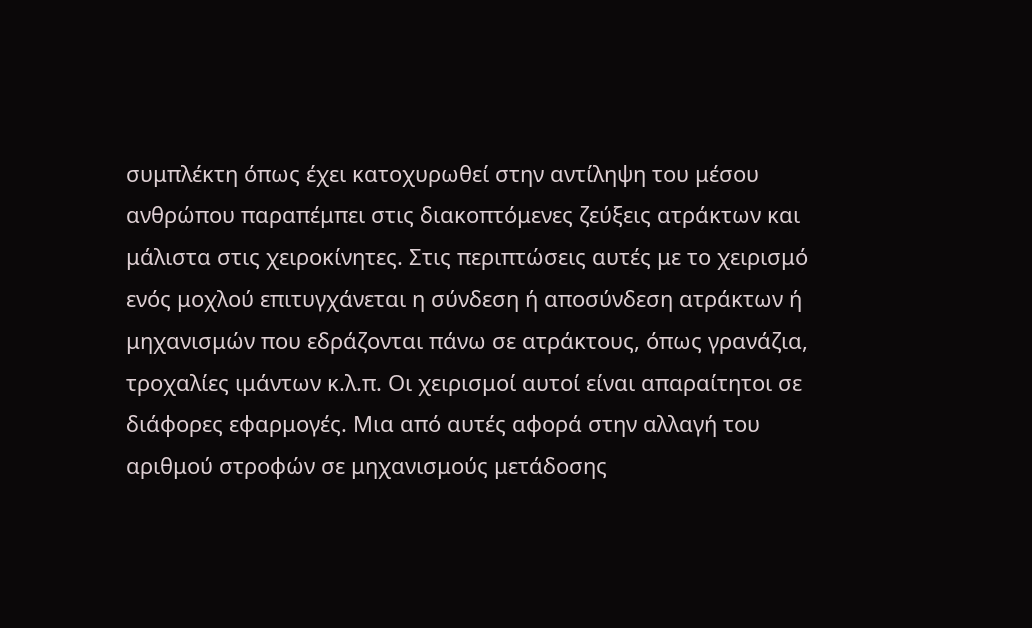συμπλέκτη όπως έχει κατοχυρωθεί στην αντίληψη του μέσου ανθρώπου παραπέμπει στις διακοπτόμενες ζεύξεις ατράκτων και μάλιστα στις χειροκίνητες. Στις περιπτώσεις αυτές με το χειρισμό ενός μοχλού επιτυγχάνεται η σύνδεση ή αποσύνδεση ατράκτων ή μηχανισμών που εδράζονται πάνω σε ατράκτους, όπως γρανάζια, τροχαλίες ιμάντων κ.λ.π. Οι χειρισμοί αυτοί είναι απαραίτητοι σε διάφορες εφαρμογές. Μια από αυτές αφορά στην αλλαγή του αριθμού στροφών σε μηχανισμούς μετάδοσης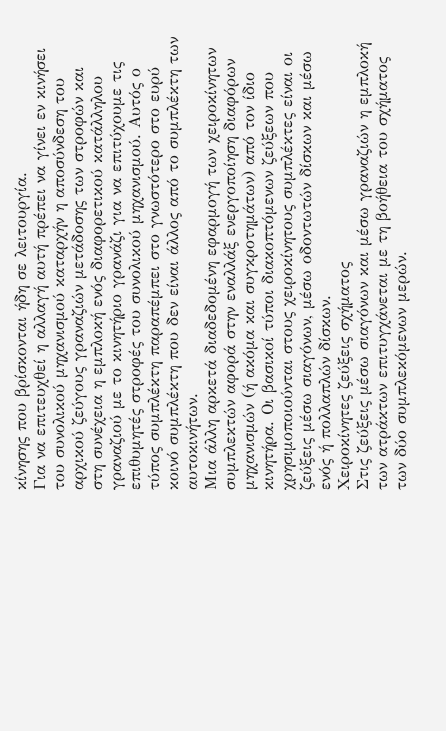κίνησης που βρίσκονται ήδη σε λειτουργία.
Για να επιτευχθεί η αλλαγή αυτή πρέπει να γίνει εν κινήσει του συνολικού μηχανισμού καταρχήν η αποσύνδεση του αρχικού ζεύγους γραναζιών μετάδοσης των στροφών και στη συνέχεια η εμπλοκή ενός διαφορετικού κατάλληλου γραναζιού με το κινητήριο γρανάζι για να επιτύχουμε τις επιθυμητές στροφές του συνολικού μηχανισμού. Αυτός ο τύπος συμπλέκτη παραπέμπει στο γνωστότερο στο ευρύ κοινό συμπλέκτη που δεν είναι άλλος από το συμπλέκτη των αυτοκινήτων.
Μια άλλη αρκετά διαδεδομένη εφαρμογή των χειροκίνητων συμπλεκτών αφορά στην εναλλάξ ενεργοποίηση διαφόρων μηχανισμών (ή ακόμα και συγκροτημάτων) από τον ίδιο κινητήρα. Οι βασικοί τύποι διακοπτόμενων ζεύξεων που χρησιμοποιούνται στους χειροκίνητους συμπλέκτες είναι οι ζεύξεις μέσω σιαγόνων, μέσω οδοντωτών δίσκων και μέσω ενός ή πολλαπλών δίσκων.
Χειροκίνητες ζεύξεις σχήματος
Στις ζεύξεις μέσω σιαγόνων και μέσω γραναζιών η εμπλοκή των ατράκτων επιτυγχάνεται με τη βοήθεια του σχήματος των δύο συμπλεκόμενων μερών.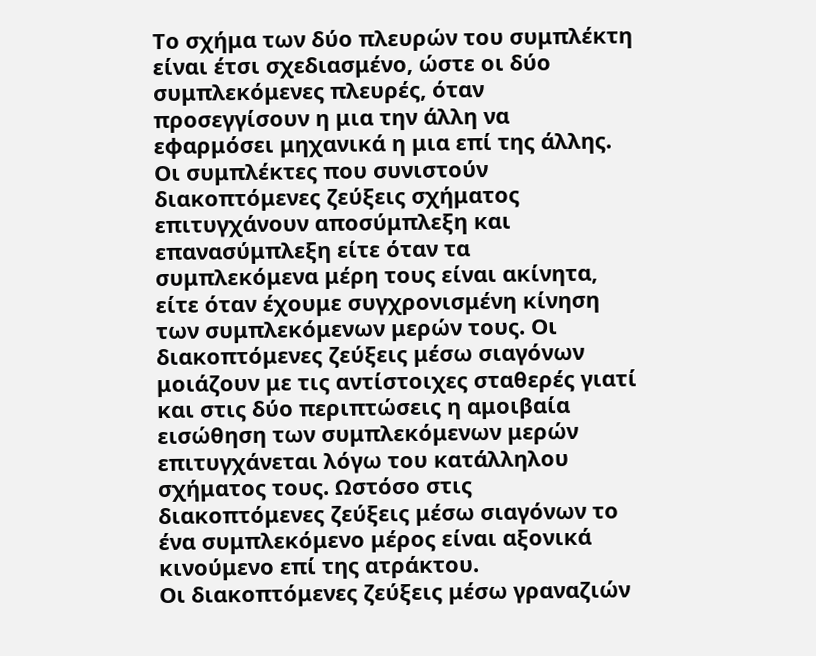Το σχήμα των δύο πλευρών του συμπλέκτη είναι έτσι σχεδιασμένο, ώστε οι δύο συμπλεκόμενες πλευρές, όταν προσεγγίσουν η μια την άλλη να εφαρμόσει μηχανικά η μια επί της άλλης. Οι συμπλέκτες που συνιστούν διακοπτόμενες ζεύξεις σχήματος επιτυγχάνουν αποσύμπλεξη και επανασύμπλεξη είτε όταν τα συμπλεκόμενα μέρη τους είναι ακίνητα, είτε όταν έχουμε συγχρονισμένη κίνηση των συμπλεκόμενων μερών τους. Οι διακοπτόμενες ζεύξεις μέσω σιαγόνων μοιάζουν με τις αντίστοιχες σταθερές γιατί και στις δύο περιπτώσεις η αμοιβαία εισώθηση των συμπλεκόμενων μερών επιτυγχάνεται λόγω του κατάλληλου σχήματος τους. Ωστόσο στις διακοπτόμενες ζεύξεις μέσω σιαγόνων το ένα συμπλεκόμενο μέρος είναι αξονικά κινούμενο επί της ατράκτου.
Οι διακοπτόμενες ζεύξεις μέσω γραναζιών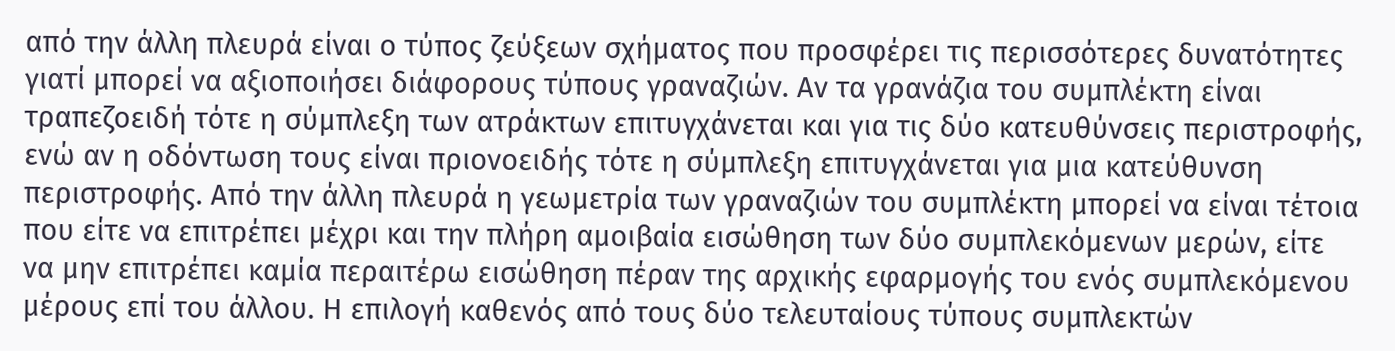από την άλλη πλευρά είναι ο τύπος ζεύξεων σχήματος που προσφέρει τις περισσότερες δυνατότητες γιατί μπορεί να αξιοποιήσει διάφορους τύπους γραναζιών. Αν τα γρανάζια του συμπλέκτη είναι τραπεζοειδή τότε η σύμπλεξη των ατράκτων επιτυγχάνεται και για τις δύο κατευθύνσεις περιστροφής, ενώ αν η οδόντωση τους είναι πριονοειδής τότε η σύμπλεξη επιτυγχάνεται για μια κατεύθυνση περιστροφής. Από την άλλη πλευρά η γεωμετρία των γραναζιών του συμπλέκτη μπορεί να είναι τέτοια που είτε να επιτρέπει μέχρι και την πλήρη αμοιβαία εισώθηση των δύο συμπλεκόμενων μερών, είτε να μην επιτρέπει καμία περαιτέρω εισώθηση πέραν της αρχικής εφαρμογής του ενός συμπλεκόμενου μέρους επί του άλλου. Η επιλογή καθενός από τους δύο τελευταίους τύπους συμπλεκτών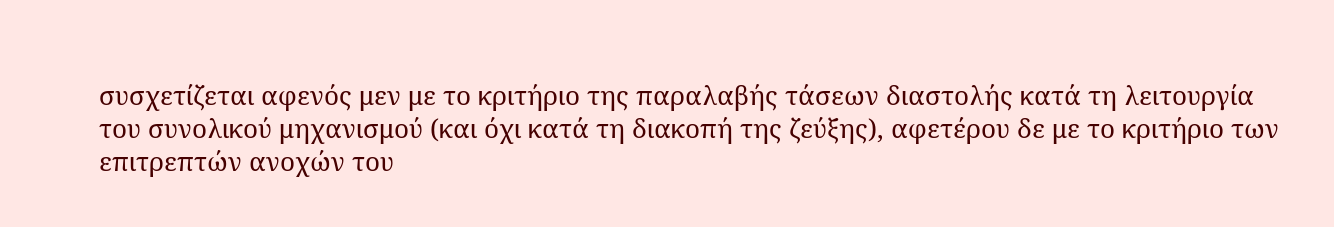συσχετίζεται αφενός μεν με το κριτήριο της παραλαβής τάσεων διαστολής κατά τη λειτουργία του συνολικού μηχανισμού (και όχι κατά τη διακοπή της ζεύξης), αφετέρου δε με το κριτήριο των επιτρεπτών ανοχών του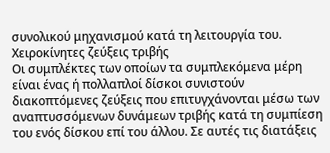συνολικού μηχανισμού κατά τη λειτουργία του.
Χειροκίνητες ζεύξεις τριβής
Οι συμπλέκτες των οποίων τα συμπλεκόμενα μέρη είναι ένας ή πολλαπλοί δίσκοι συνιστούν διακοπτόμενες ζεύξεις που επιτυγχάνονται μέσω των αναπτυσσόμενων δυνάμεων τριβής κατά τη συμπίεση του ενός δίσκου επί του άλλου. Σε αυτές τις διατάξεις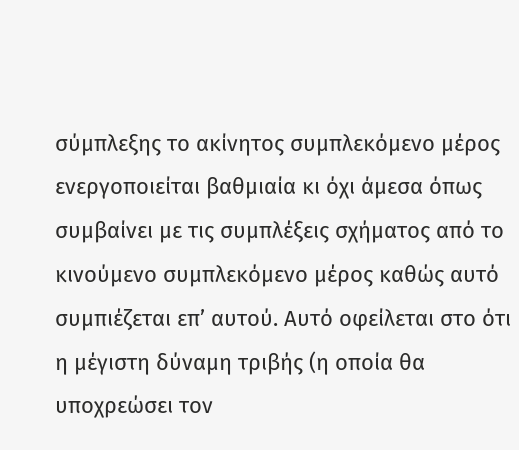σύμπλεξης το ακίνητος συμπλεκόμενο μέρος ενεργοποιείται βαθμιαία κι όχι άμεσα όπως συμβαίνει με τις συμπλέξεις σχήματος από το κινούμενο συμπλεκόμενο μέρος καθώς αυτό συμπιέζεται επ’ αυτού. Αυτό οφείλεται στο ότι η μέγιστη δύναμη τριβής (η οποία θα υποχρεώσει τον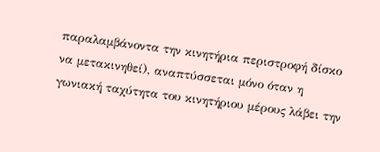παραλαμβάνοντα την κινητήρια περιστροφή δίσκο να μετακινηθεί), αναπτύσσεται μόνο όταν η γωνιακή ταχύτητα του κινητήριου μέρους λάβει την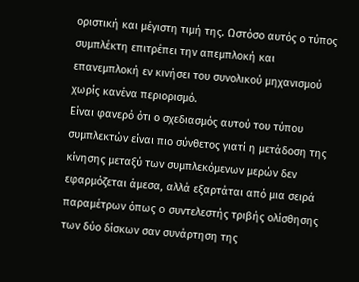οριστική και μέγιστη τιμή της. Ωστόσο αυτός ο τύπος συμπλέκτη επιτρέπει την απεμπλοκή και επανεμπλοκή εν κινήσει του συνολικού μηχανισμού χωρίς κανένα περιορισμό.
Είναι φανερό ότι ο σχεδιασμός αυτού του τύπου συμπλεκτών είναι πιο σύνθετος γιατί η μετάδοση της κίνησης μεταξύ των συμπλεκόμενων μερών δεν εφαρμόζεται άμεσα, αλλά εξαρτάται από μια σειρά παραμέτρων όπως o συντελεστής τριβής ολίσθησης των δύο δίσκων σαν συνάρτηση της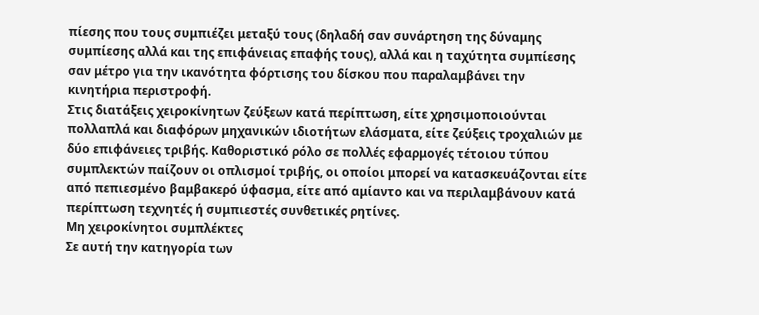πίεσης που τους συμπιέζει μεταξύ τους (δηλαδή σαν συνάρτηση της δύναμης συμπίεσης αλλά και της επιφάνειας επαφής τους), αλλά και η ταχύτητα συμπίεσης σαν μέτρο για την ικανότητα φόρτισης του δίσκου που παραλαμβάνει την κινητήρια περιστροφή.
Στις διατάξεις χειροκίνητων ζεύξεων κατά περίπτωση, είτε χρησιμοποιούνται πολλαπλά και διαφόρων μηχανικών ιδιοτήτων ελάσματα, είτε ζεύξεις τροχαλιών με δύο επιφάνειες τριβής. Καθοριστικό ρόλο σε πολλές εφαρμογές τέτοιου τύπου συμπλεκτών παίζουν οι οπλισμοί τριβής, οι οποίοι μπορεί να κατασκευάζονται είτε από πεπιεσμένο βαμβακερό ύφασμα, είτε από αμίαντο και να περιλαμβάνουν κατά περίπτωση τεχνητές ή συμπιεστές συνθετικές ρητίνες.
Μη χειροκίνητοι συμπλέκτες
Σε αυτή την κατηγορία των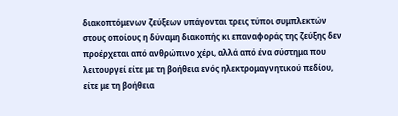διακοπτόμενων ζεύξεων υπάγονται τρεις τύποι συμπλεκτών στους οποίους η δύναμη διακοπής κι επαναφοράς της ζεύξης δεν προέρχεται από ανθρώπινο χέρι, αλλά από ένα σύστημα που λειτουργεί είτε με τη βοήθεια ενός ηλεκτρομαγνητικού πεδίου, είτε με τη βοήθεια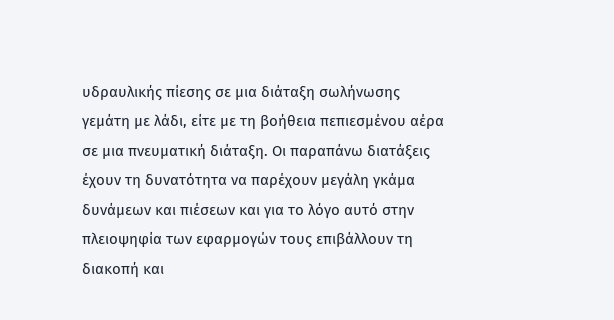υδραυλικής πίεσης σε μια διάταξη σωλήνωσης γεμάτη με λάδι, είτε με τη βοήθεια πεπιεσμένου αέρα σε μια πνευματική διάταξη. Οι παραπάνω διατάξεις έχουν τη δυνατότητα να παρέχουν μεγάλη γκάμα δυνάμεων και πιέσεων και για το λόγο αυτό στην πλειοψηφία των εφαρμογών τους επιβάλλουν τη διακοπή και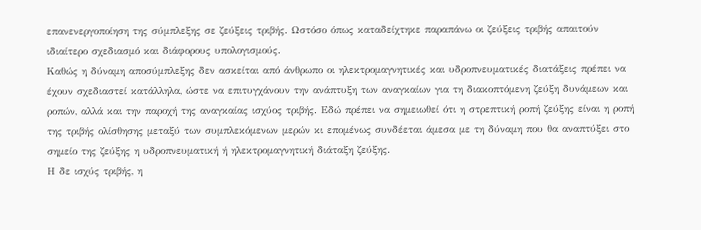επανενεργοποίηση της σύμπλεξης σε ζεύξεις τριβής. Ωστόσο όπως καταδείχτηκε παραπάνω οι ζεύξεις τριβής απαιτούν ιδιαίτερο σχεδιασμό και διάφορους υπολογισμούς.
Καθώς η δύναμη αποσύμπλεξης δεν ασκείται από άνθρωπο οι ηλεκτρομαγνητικές και υδροπνευματικές διατάξεις πρέπει να έχουν σχεδιαστεί κατάλληλα, ώστε να επιτυγχάνουν την ανάπτυξη των αναγκαίων για τη διακοπτόμενη ζεύξη δυνάμεων και ροπών, αλλά και την παροχή της αναγκαίας ισχύος τριβής. Εδώ πρέπει να σημειωθεί ότι η στρεπτική ροπή ζεύξης είναι η ροπή της τριβής ολίσθησης μεταξύ των συμπλεκόμενων μερών κι επομένως συνδέεται άμεσα με τη δύναμη που θα αναπτύξει στο σημείο της ζεύξης η υδροπνευματική ή ηλεκτρομαγνητική διάταξη ζεύξης.
Η δε ισχύς τριβής, η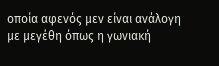οποία αφενός μεν είναι ανάλογη με μεγέθη όπως η γωνιακή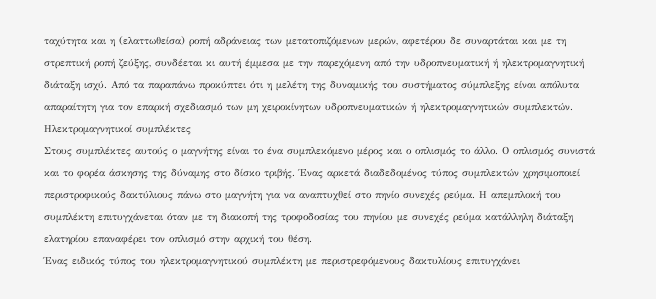ταχύτητα και η (ελαττωθείσα) ροπή αδράνειας των μετατοπιζόμενων μερών, αφετέρου δε συναρτάται και με τη στρεπτική ροπή ζεύξης, συνδέεται κι αυτή έμμεσα με την παρεχόμενη από την υδροπνευματική ή ηλεκτρομαγνητική διάταξη ισχύ. Από τα παραπάνω προκύπτει ότι η μελέτη της δυναμικής του συστήματος σύμπλεξης είναι απόλυτα απαραίτητη για τον επαρκή σχεδιασμό των μη χειροκίνητων υδροπνευματικών ή ηλεκτρομαγνητικών συμπλεκτών.
Ηλεκτρομαγνητικοί συμπλέκτες
Στους συμπλέκτες αυτούς ο μαγνήτης είναι το ένα συμπλεκόμενο μέρος και ο οπλισμός το άλλο. Ο οπλισμός συνιστά και το φορέα άσκησης της δύναμης στο δίσκο τριβής. Ένας αρκετά διαδεδομένος τύπος συμπλεκτών χρησιμοποιεί περιστροφικούς δακτύλιους πάνω στο μαγνήτη για να αναπτυχθεί στο πηνίο συνεχές ρεύμα. Η απεμπλοκή του συμπλέκτη επιτυγχάνεται όταν με τη διακοπή της τροφοδοσίας του πηνίου με συνεχές ρεύμα κατάλληλη διάταξη ελατηρίου επαναφέρει τον οπλισμό στην αρχική του θέση.
Ένας ειδικός τύπος του ηλεκτρομαγνητικού συμπλέκτη με περιστρεφόμενους δακτυλίους επιτυγχάνει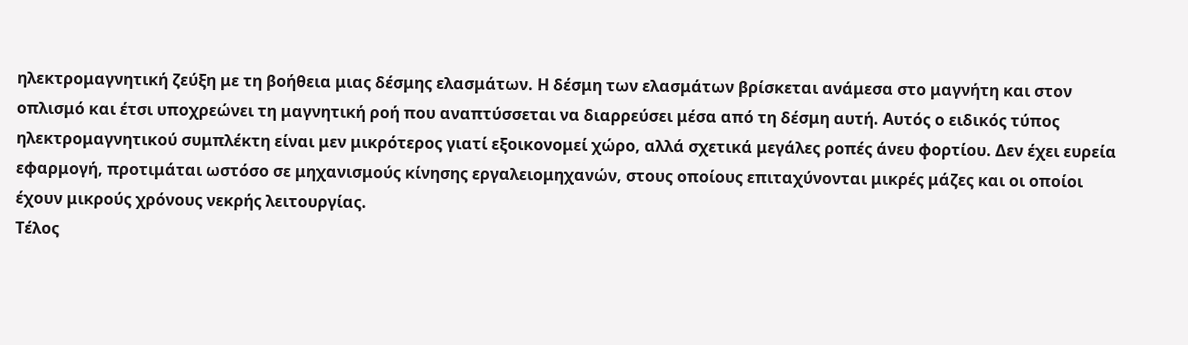ηλεκτρομαγνητική ζεύξη με τη βοήθεια μιας δέσμης ελασμάτων. Η δέσμη των ελασμάτων βρίσκεται ανάμεσα στο μαγνήτη και στον οπλισμό και έτσι υποχρεώνει τη μαγνητική ροή που αναπτύσσεται να διαρρεύσει μέσα από τη δέσμη αυτή. Αυτός ο ειδικός τύπος ηλεκτρομαγνητικού συμπλέκτη είναι μεν μικρότερος γιατί εξοικονομεί χώρο, αλλά σχετικά μεγάλες ροπές άνευ φορτίου. Δεν έχει ευρεία εφαρμογή, προτιμάται ωστόσο σε μηχανισμούς κίνησης εργαλειομηχανών, στους οποίους επιταχύνονται μικρές μάζες και οι οποίοι έχουν μικρούς χρόνους νεκρής λειτουργίας.
Τέλος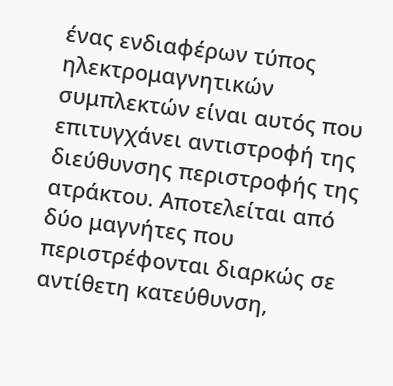ένας ενδιαφέρων τύπος ηλεκτρομαγνητικών συμπλεκτών είναι αυτός που επιτυγχάνει αντιστροφή της διεύθυνσης περιστροφής της ατράκτου. Αποτελείται από δύο μαγνήτες που περιστρέφονται διαρκώς σε αντίθετη κατεύθυνση,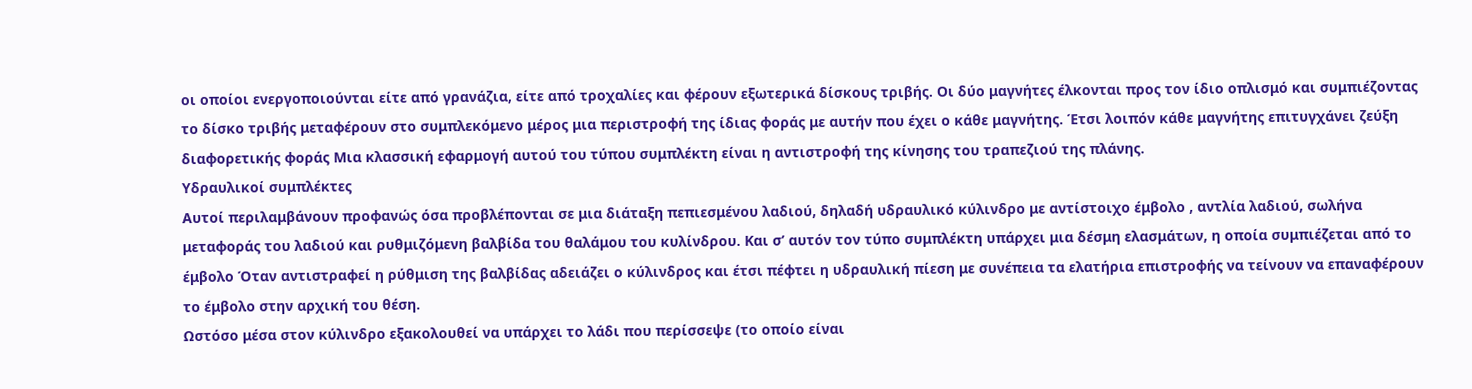οι οποίοι ενεργοποιούνται είτε από γρανάζια, είτε από τροχαλίες και φέρουν εξωτερικά δίσκους τριβής. Οι δύο μαγνήτες έλκονται προς τον ίδιο οπλισμό και συμπιέζοντας το δίσκο τριβής μεταφέρουν στο συμπλεκόμενο μέρος μια περιστροφή της ίδιας φοράς με αυτήν που έχει ο κάθε μαγνήτης. Έτσι λοιπόν κάθε μαγνήτης επιτυγχάνει ζεύξη διαφορετικής φοράς Μια κλασσική εφαρμογή αυτού του τύπου συμπλέκτη είναι η αντιστροφή της κίνησης του τραπεζιού της πλάνης.
Υδραυλικοί συμπλέκτες
Αυτοί περιλαμβάνουν προφανώς όσα προβλέπονται σε μια διάταξη πεπιεσμένου λαδιού, δηλαδή υδραυλικό κύλινδρο με αντίστοιχο έμβολο , αντλία λαδιού, σωλήνα μεταφοράς του λαδιού και ρυθμιζόμενη βαλβίδα του θαλάμου του κυλίνδρου. Και σ’ αυτόν τον τύπο συμπλέκτη υπάρχει μια δέσμη ελασμάτων, η οποία συμπιέζεται από το έμβολο Όταν αντιστραφεί η ρύθμιση της βαλβίδας αδειάζει ο κύλινδρος και έτσι πέφτει η υδραυλική πίεση με συνέπεια τα ελατήρια επιστροφής να τείνουν να επαναφέρουν το έμβολο στην αρχική του θέση.
Ωστόσο μέσα στον κύλινδρο εξακολουθεί να υπάρχει το λάδι που περίσσεψε (το οποίο είναι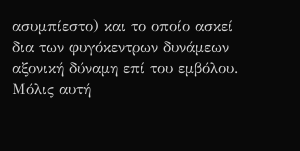ασυμπίεστο) και το οποίο ασκεί δια των φυγόκεντρων δυνάμεων αξονική δύναμη επί του εμβόλου. Μόλις αυτή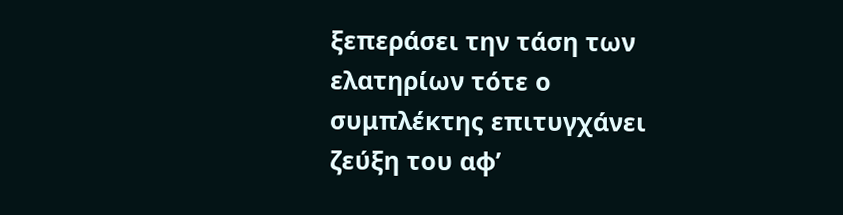ξεπεράσει την τάση των ελατηρίων τότε ο συμπλέκτης επιτυγχάνει ζεύξη του αφ’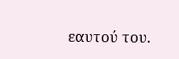εαυτού του.